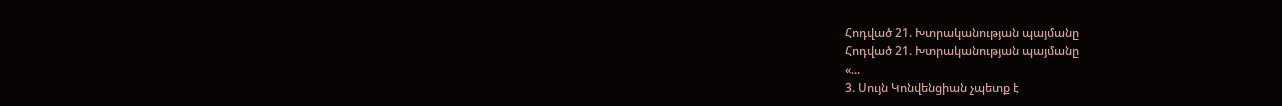Հոդված 21. Խտրականության պայմանը
Հոդված 21. Խտրականության պայմանը
«...
3. Սույն Կոնվենցիան չպետք է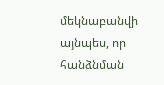մեկնաբանվի այնպես, որ հանձնման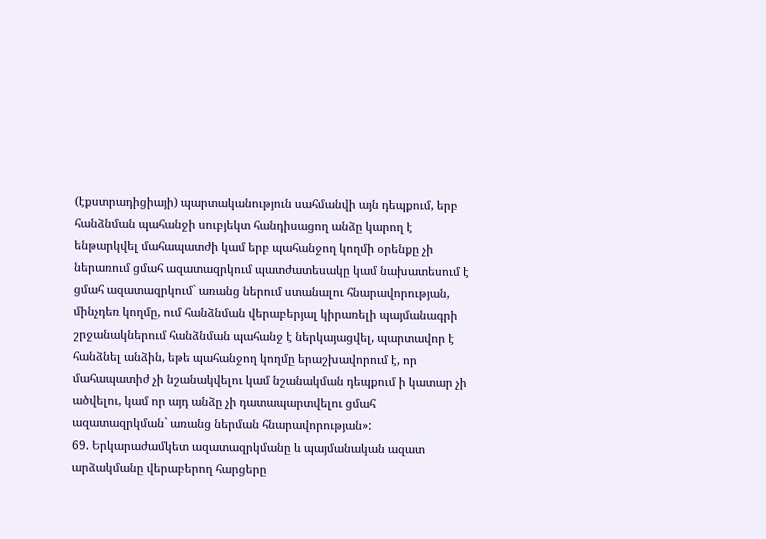(էքստրադիցիայի) պարտականություն սահմանվի այն դեպքում, երբ հանձնման պահանջի սուբյեկտ հանդիսացող անձը կարող է ենթարկվել մահապատժի կամ երբ պահանջող կողմի օրենքը չի ներառում ցմահ ազատազրկում պատժատեսակը կամ նախատեսում է ցմահ ազատազրկում` առանց ներում ստանալու հնարավորության, մինչդեռ կողմը, ում հանձնման վերաբերյալ կիրառելի պայմանագրի շրջանակներում հանձնման պահանջ է ներկայացվել, պարտավոր է հանձնել անձին, եթե պահանջող կողմը երաշխավորում է, որ մահապատիժ չի նշանակվելու կամ նշանակման դեպքում ի կատար չի ածվելու, կամ որ այդ անձը չի դատապարտվելու ցմահ ազատազրկման` առանց ներման հնարավորության»:
69. Երկարաժամկետ ազատազրկմանը և պայմանական ազատ արձակմանը վերաբերող հարցերը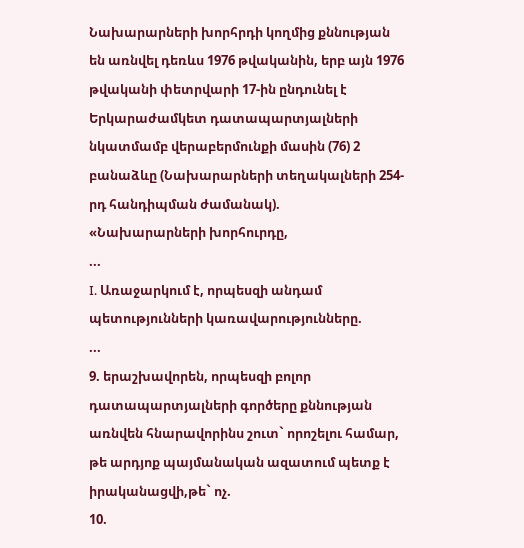Նախարարների խորհրդի կողմից քննության են առնվել դեռևս 1976 թվականին, երբ այն 1976 թվականի փետրվարի 17-ին ընդունել է Երկարաժամկետ դատապարտյալների նկատմամբ վերաբերմունքի մասին (76) 2 բանաձևը (Նախարարների տեղակալների 254-րդ հանդիպման ժամանակ).
«Նախարարների խորհուրդը,
...
I. Առաջարկում է, որպեսզի անդամ պետությունների կառավարությունները.
...
9. երաշխավորեն, որպեսզի բոլոր դատապարտյալների գործերը քննության առնվեն հնարավորինս շուտ` որոշելու համար, թե արդյոք պայմանական ազատում պետք է իրականացվի,թե` ոչ.
10.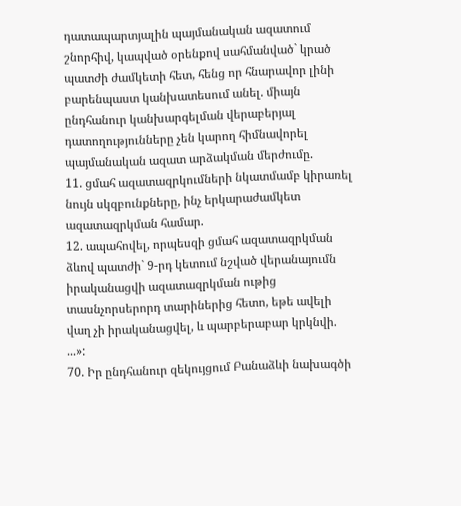դատապարտյալին պայմանական ազատում շնորհիվ, կապված օրենքով սահմանված` կրած պատժի ժամկետի հետ, հենց որ հնարավոր լինի բարենպաստ կանխատեսում անել. միայն ընդհանուր կանխարգելման վերաբերյալ դատողությունները չեն կարող հիմնավորել պայմանական ազատ արձակման մերժումը.
11. ցմահ ազատազրկումների նկատմամբ կիրառել նույն սկզբունքները, ինչ երկարաժամկետ ազատազրկման համար.
12. ապահովել, որպեսզի ցմահ ազատազրկման ձևով պատժի` 9-րդ կետում նշված վերանայումն իրականացվի ազատազրկման ութից տասնչորսերորդ տարիներից հետո, եթե ավելի վաղ չի իրականացվել, և պարբերաբար կրկնվի.
...»:
70. Իր ընդհանուր զեկույցում Բանաձևի նախագծի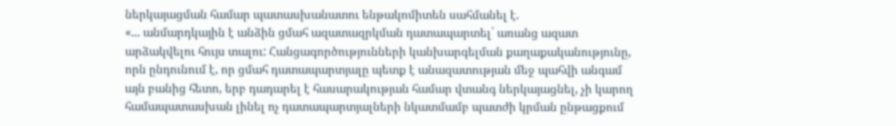ներկայացման համար պատասխանատու ենթակոմիտեն սահմանել է.
«... անմարդկային է անձին ցմահ ազատազրկման դատապարտել` առանց ազատ արձակվելու հույս տալու: Հանցագործությունների կանխարգելման քաղաքականությունը, որն ընդունում է, որ ցմահ դատապարտյալը պետք է անազատության մեջ պահվի անգամ այն բանից հետո, երբ դադարել է հասարակության համար վտանգ ներկայացնել, չի կարող համապատասխան լինել ոչ դատապարտյալների նկատմամբ պատժի կրման ընթացքում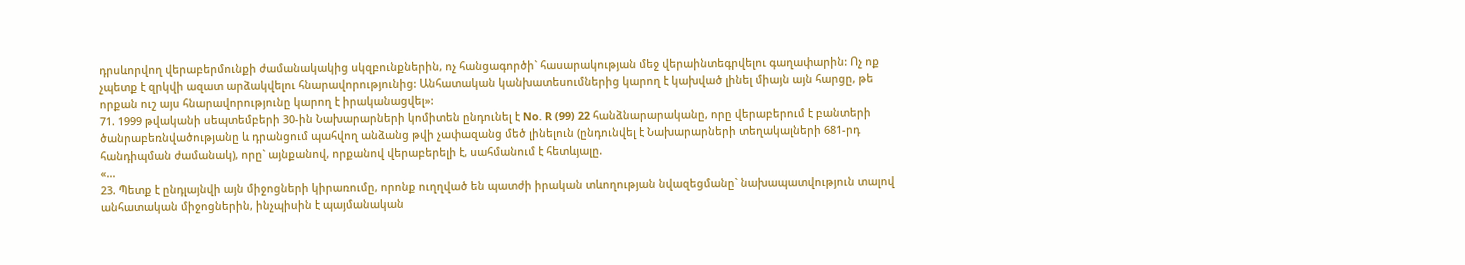դրսևորվող վերաբերմունքի ժամանակակից սկզբունքներին, ոչ հանցագործի` հասարակության մեջ վերաինտեգրվելու գաղափարին: Ոչ ոք չպետք է զրկվի ազատ արձակվելու հնարավորությունից: Անհատական կանխատեսումներից կարող է կախված լինել միայն այն հարցը, թե որքան ուշ այս հնարավորությունը կարող է իրականացվել»:
71. 1999 թվականի սեպտեմբերի 30-ին Նախարարների կոմիտեն ընդունել է No. R (99) 22 հանձնարարականը, որը վերաբերում է բանտերի ծանրաբեռնվածությանը և դրանցում պահվող անձանց թվի չափազանց մեծ լինելուն (ընդունվել է Նախարարների տեղակալների 681-րդ հանդիպման ժամանակ), որը` այնքանով, որքանով վերաբերելի է, սահմանում է հետևյալը.
«...
23. Պետք է ընդլայնվի այն միջոցների կիրառումը, որոնք ուղղված են պատժի իրական տևողության նվազեցմանը` նախապատվություն տալով անհատական միջոցներին, ինչպիսին է պայմանական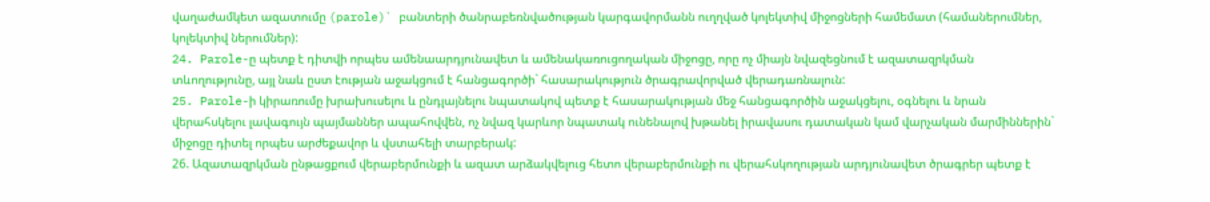վաղաժամկետ ազատումը (parole)` բանտերի ծանրաբեռնվածության կարգավորմանն ուղղված կոլեկտիվ միջոցների համեմատ (համաներումներ, կոլեկտիվ ներումներ):
24. Parole-ը պետք է դիտվի որպես ամենաարդյունավետ և ամենակառուցողական միջոցը, որը ոչ միայն նվազեցնում է ազատազրկման տևողությունը, այլ նաև ըստ էության աջակցում է հանցագործի` հասարակություն ծրագրավորված վերադառնալուն:
25. Parole-ի կիրառումը խրախուսելու և ընդլայնելու նպատակով պետք է հասարակության մեջ հանցագործին աջակցելու, օգնելու և նրան վերահսկելու լավագույն պայմաններ ապահովվեն, ոչ նվազ կարևոր նպատակ ունենալով խթանել իրավասու դատական կամ վարչական մարմիններին` միջոցը դիտել որպես արժեքավոր և վստահելի տարբերակ:
26. Ազատազրկման ընթացքում վերաբերմունքի և ազատ արձակվելուց հետո վերաբերմունքի ու վերահսկողության արդյունավետ ծրագրեր պետք է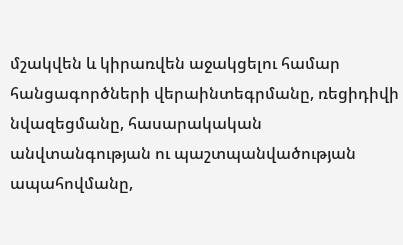մշակվեն և կիրառվեն աջակցելու համար հանցագործների վերաինտեգրմանը, ռեցիդիվի նվազեցմանը, հասարակական անվտանգության ու պաշտպանվածության ապահովմանը,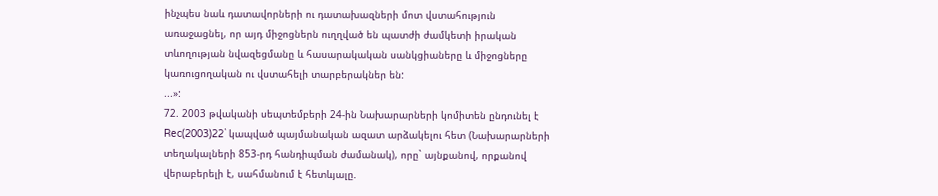ինչպես նաև դատավորների ու դատախազների մոտ վստահություն առաջացնել, որ այդ միջոցներն ուղղված են պատժի ժամկետի իրական տևողության նվազեցմանը և հասարակական սանկցիաները և միջոցները կառուցողական ու վստահելի տարբերակներ են:
...»:
72. 2003 թվականի սեպտեմբերի 24-ին Նախարարների կոմիտեն ընդունել է Rec(2003)22` կապված պայմանական ազատ արձակելու հետ (Նախարարների տեղակալների 853-րդ հանդիպման ժամանակ), որը` այնքանով, որքանով վերաբերելի է, սահմանում է հետևյալը.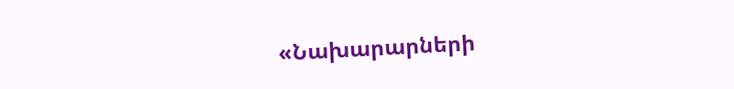«Նախարարների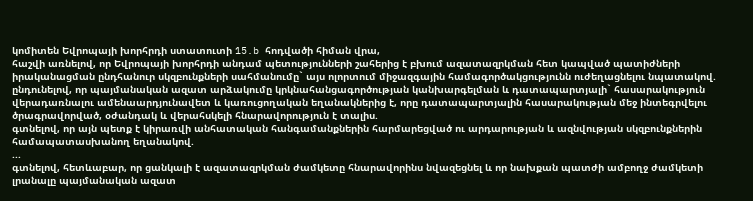կոմիտեն Եվրոպայի խորհրդի ստատուտի 15.b հոդվածի հիման վրա,
հաշվի առնելով, որ Եվրոպայի խորհրդի անդամ պետությունների շահերից է բխում ազատազրկման հետ կապված պատիժների իրականացման ընդհանուր սկզբունքների սահմանումը` այս ոլորտում միջազգային համագործակցությունն ուժեղացնելու նպատակով.
ընդունելով, որ պայմանական ազատ արձակումը կրկնահանցագործության կանխարգելման և դատապարտյալի` հասարակություն վերադառնալու ամենաարդյունավետ և կառուցողական եղանակներից է, որը դատապարտյալին հասարակության մեջ ինտեգրվելու ծրագրավորված, օժանդակ և վերահսկելի հնարավորություն է տալիս.
գտնելով, որ այն պետք է կիրառվի անհատական հանգամանքներին հարմարեցված ու արդարության և ազնվության սկզբունքներին համապատասխանող եղանակով.
...
գտնելով, հետևաբար, որ ցանկալի է ազատազրկման ժամկետը հնարավորինս նվազեցնել և որ նախքան պատժի ամբողջ ժամկետի լրանալը պայմանական ազատ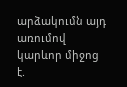արձակումն այդ առումով կարևոր միջոց է.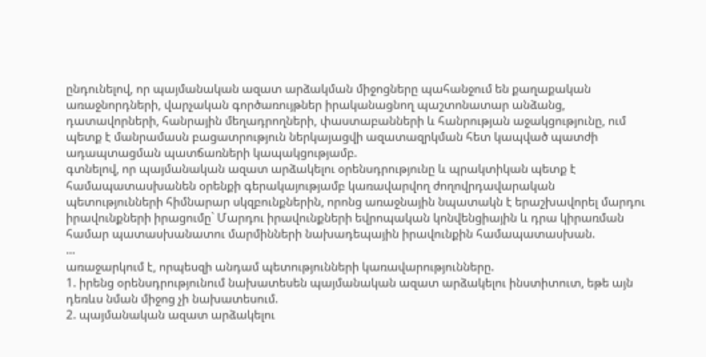ընդունելով, որ պայմանական ազատ արձակման միջոցները պահանջում են քաղաքական առաջնորդների, վարչական գործառույթներ իրականացնող պաշտոնատար անձանց, դատավորների, հանրային մեղադրողների, փաստաբանների և հանրության աջակցությունը, ում պետք է մանրամասն բացատրություն ներկայացվի ազատազրկման հետ կապված պատժի ադապտացման պատճառների կապակցությամբ.
գտնելով, որ պայմանական ազատ արձակելու օրենսդրությունը և պրակտիկան պետք է համապատասխանեն օրենքի գերակայությամբ կառավարվող ժողովրդավարական պետությունների հիմնարար սկզբունքներին, որոնց առաջնային նպատակն է երաշխավորել մարդու իրավունքների իրացումը` Մարդու իրավունքների եվրոպական կոնվենցիային և դրա կիրառման համար պատասխանատու մարմինների նախադեպային իրավունքին համապատասխան.
...
առաջարկում է, որպեսզի անդամ պետությունների կառավարությունները.
1. իրենց օրենսդրությունում նախատեսեն պայմանական ազատ արձակելու ինստիտուտ, եթե այն դեռևս նման միջոց չի նախատեսում.
2. պայմանական ազատ արձակելու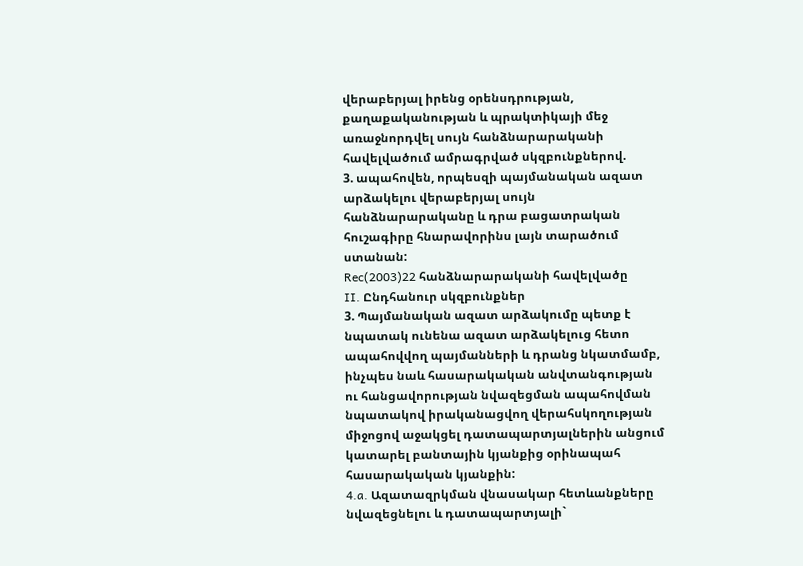վերաբերյալ իրենց օրենսդրության, քաղաքականության և պրակտիկայի մեջ առաջնորդվել սույն հանձնարարականի հավելվածում ամրագրված սկզբունքներով.
3. ապահովեն, որպեսզի պայմանական ազատ արձակելու վերաբերյալ սույն հանձնարարականը և դրա բացատրական հուշագիրը հնարավորինս լայն տարածում ստանան:
Rec(2003)22 հանձնարարականի հավելվածը
II. Ընդհանուր սկզբունքներ
3. Պայմանական ազատ արձակումը պետք է նպատակ ունենա ազատ արձակելուց հետո ապահովվող պայմանների և դրանց նկատմամբ, ինչպես նաև հասարակական անվտանգության ու հանցավորության նվազեցման ապահովման նպատակով իրականացվող վերահսկողության միջոցով աջակցել դատապարտյալներին անցում կատարել բանտային կյանքից օրինապահ հասարակական կյանքին:
4.a. Ազատազրկման վնասակար հետևանքները նվազեցնելու և դատապարտյալի`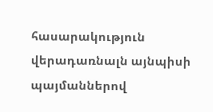հասարակություն վերադառնալն այնպիսի պայմաններով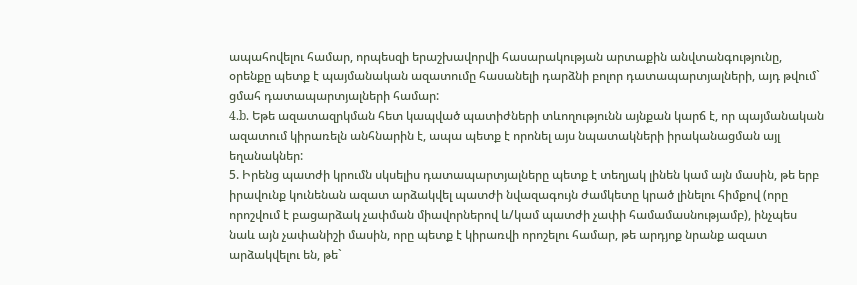ապահովելու համար, որպեսզի երաշխավորվի հասարակության արտաքին անվտանգությունը, օրենքը պետք է պայմանական ազատումը հասանելի դարձնի բոլոր դատապարտյալների, այդ թվում` ցմահ դատապարտյալների համար:
4.b. Եթե ազատազրկման հետ կապված պատիժների տևողությունն այնքան կարճ է, որ պայմանական ազատում կիրառելն անհնարին է, ապա պետք է որոնել այս նպատակների իրականացման այլ եղանակներ:
5. Իրենց պատժի կրումն սկսելիս դատապարտյալները պետք է տեղյակ լինեն կամ այն մասին, թե երբ իրավունք կունենան ազատ արձակվել պատժի նվազագույն ժամկետը կրած լինելու հիմքով (որը որոշվում է բացարձակ չափման միավորներով և/կամ պատժի չափի համամասնությամբ), ինչպես նաև այն չափանիշի մասին, որը պետք է կիրառվի որոշելու համար, թե արդյոք նրանք ազատ արձակվելու են, թե`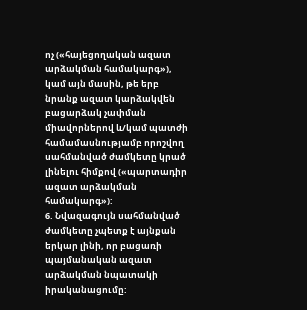ոչ («հայեցողական ազատ արձակման համակարգ»), կամ այն մասին, թե երբ նրանք ազատ կարձակվեն բացարձակ չափման միավորներով և/կամ պատժի համամասնությամբ որոշվող սահմանված ժամկետը կրած լինելու հիմքով («պարտադիր ազատ արձակման համակարգ»):
6. Նվազագույն սահմանված ժամկետը չպետք է այնքան երկար լինի, որ բացառի պայմանական ազատ արձակման նպատակի իրականացումը: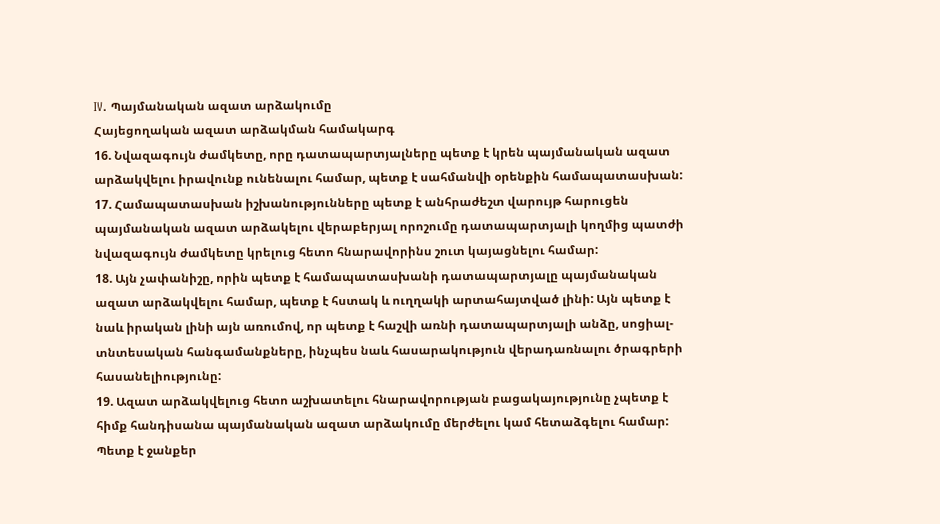IV. Պայմանական ազատ արձակումը
Հայեցողական ազատ արձակման համակարգ
16. Նվազագույն ժամկետը, որը դատապարտյալները պետք է կրեն պայմանական ազատ արձակվելու իրավունք ունենալու համար, պետք է սահմանվի օրենքին համապատասխան:
17. Համապատասխան իշխանությունները պետք է անհրաժեշտ վարույթ հարուցեն պայմանական ազատ արձակելու վերաբերյալ որոշումը դատապարտյալի կողմից պատժի նվազագույն ժամկետը կրելուց հետո հնարավորինս շուտ կայացնելու համար:
18. Այն չափանիշը, որին պետք է համապատասխանի դատապարտյալը պայմանական ազատ արձակվելու համար, պետք է հստակ և ուղղակի արտահայտված լինի: Այն պետք է նաև իրական լինի այն առումով, որ պետք է հաշվի առնի դատապարտյալի անձը, սոցիալ-տնտեսական հանգամանքները, ինչպես նաև հասարակություն վերադառնալու ծրագրերի հասանելիությունը:
19. Ազատ արձակվելուց հետո աշխատելու հնարավորության բացակայությունը չպետք է հիմք հանդիսանա պայմանական ազատ արձակումը մերժելու կամ հետաձգելու համար: Պետք է ջանքեր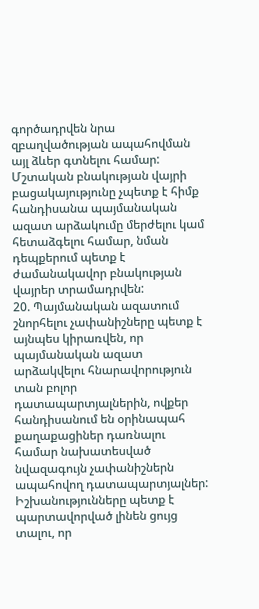գործադրվեն նրա զբաղվածության ապահովման այլ ձևեր գտնելու համար: Մշտական բնակության վայրի բացակայությունը չպետք է հիմք հանդիսանա պայմանական ազատ արձակումը մերժելու կամ հետաձգելու համար, նման դեպքերում պետք է ժամանակավոր բնակության վայրեր տրամադրվեն:
20. Պայմանական ազատում շնորհելու չափանիշները պետք է այնպես կիրառվեն, որ պայմանական ազատ արձակվելու հնարավորություն տան բոլոր դատապարտյալներին, ովքեր հանդիսանում են օրինապահ քաղաքացիներ դառնալու համար նախատեսված նվազագույն չափանիշներն ապահովող դատապարտյալներ: Իշխանությունները պետք է պարտավորված լինեն ցույց տալու, որ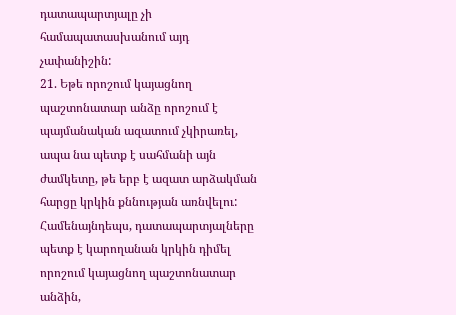դատապարտյալը չի համապատասխանում այդ չափանիշին:
21. Եթե որոշում կայացնող պաշտոնատար անձը որոշում է պայմանական ազատում չկիրառել, ապա նա պետք է սահմանի այն ժամկետը, թե երբ է ազատ արձակման հարցը կրկին քննության առնվելու: Համենայնդեպս, դատապարտյալները պետք է կարողանան կրկին դիմել որոշում կայացնող պաշտոնատար անձին,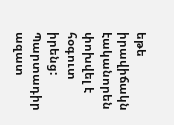եթե իրավիճակն էականորեն փոխվել է հօգուտ իրենց:
Պարտադիր ազատ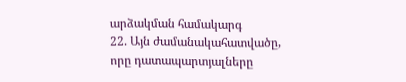արձակման համակարգ
22. Այն ժամանակահատվածը, որը դատապարտյալները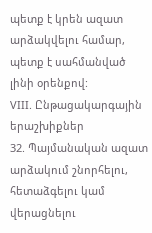պետք է կրեն ազատ արձակվելու համար, պետք է սահմանված լինի օրենքով:
VIII. Ընթացակարգային երաշխիքներ
32. Պայմանական ազատ արձակում շնորհելու, հետաձգելու կամ վերացնելու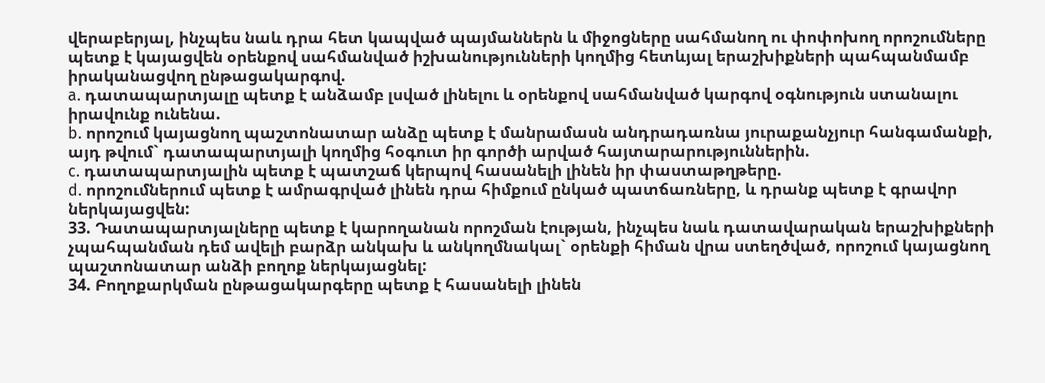վերաբերյալ, ինչպես նաև դրա հետ կապված պայմաններն և միջոցները սահմանող ու փոփոխող որոշումները պետք է կայացվեն օրենքով սահմանված իշխանությունների կողմից հետևյալ երաշխիքների պահպանմամբ իրականացվող ընթացակարգով.
a. դատապարտյալը պետք է անձամբ լսված լինելու և օրենքով սահմանված կարգով օգնություն ստանալու իրավունք ունենա.
b. որոշում կայացնող պաշտոնատար անձը պետք է մանրամասն անդրադառնա յուրաքանչյուր հանգամանքի, այդ թվում` դատապարտյալի կողմից հօգուտ իր գործի արված հայտարարություններին.
c. դատապարտյալին պետք է պատշաճ կերպով հասանելի լինեն իր փաստաթղթերը.
d. որոշումներում պետք է ամրագրված լինեն դրա հիմքում ընկած պատճառները, և դրանք պետք է գրավոր ներկայացվեն:
33. Դատապարտյալները պետք է կարողանան որոշման էության, ինչպես նաև դատավարական երաշխիքների չպահպանման դեմ ավելի բարձր անկախ և անկողմնակալ` օրենքի հիման վրա ստեղծված, որոշում կայացնող պաշտոնատար անձի բողոք ներկայացնել:
34. Բողոքարկման ընթացակարգերը պետք է հասանելի լինեն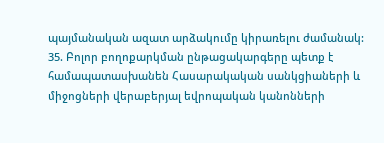պայմանական ազատ արձակումը կիրառելու ժամանակ:
35. Բոլոր բողոքարկման ընթացակարգերը պետք է համապատասխանեն Հասարակական սանկցիաների և միջոցների վերաբերյալ եվրոպական կանոնների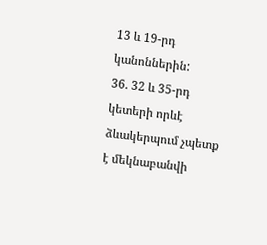13 և 19-րդ կանոններին:
36. 32 և 35-րդ կետերի որևէ ձևակերպում չպետք է մեկնաբանվի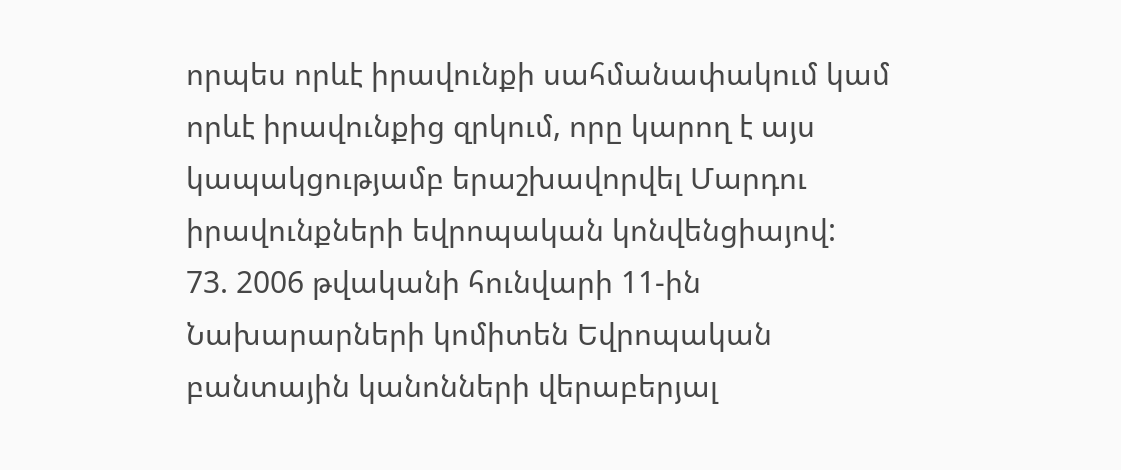որպես որևէ իրավունքի սահմանափակում կամ որևէ իրավունքից զրկում, որը կարող է այս կապակցությամբ երաշխավորվել Մարդու իրավունքների եվրոպական կոնվենցիայով:
73. 2006 թվականի հունվարի 11-ին Նախարարների կոմիտեն Եվրոպական բանտային կանոնների վերաբերյալ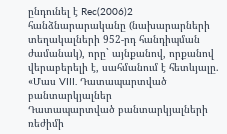ընդունել է Rec(2006)2 հանձնարարականը (նախարարների տեղակալների 952-րդ հանդիպման ժամանակ), որը` այնքանով, որքանով վերաբերելի է, սահմանում է հետևյալը.
«Մաս VIII. Դատապարտված բանտարկյալներ
Դատապարտված բանտարկյալների ռեժիմի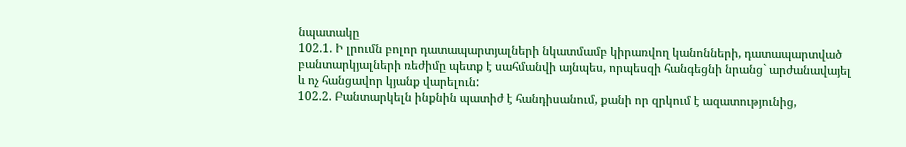նպատակը
102.1. Ի լրումն բոլոր դատապարտյալների նկատմամբ կիրառվող կանոնների, դատապարտված բանտարկյալների ռեժիմը պետք է սահմանվի այնպես, որպեսզի հանգեցնի նրանց` արժանավայել և ոչ հանցավոր կյանք վարելուն:
102.2. Բանտարկելն ինքնին պատիժ է հանդիսանում, քանի որ զրկում է ազատությունից,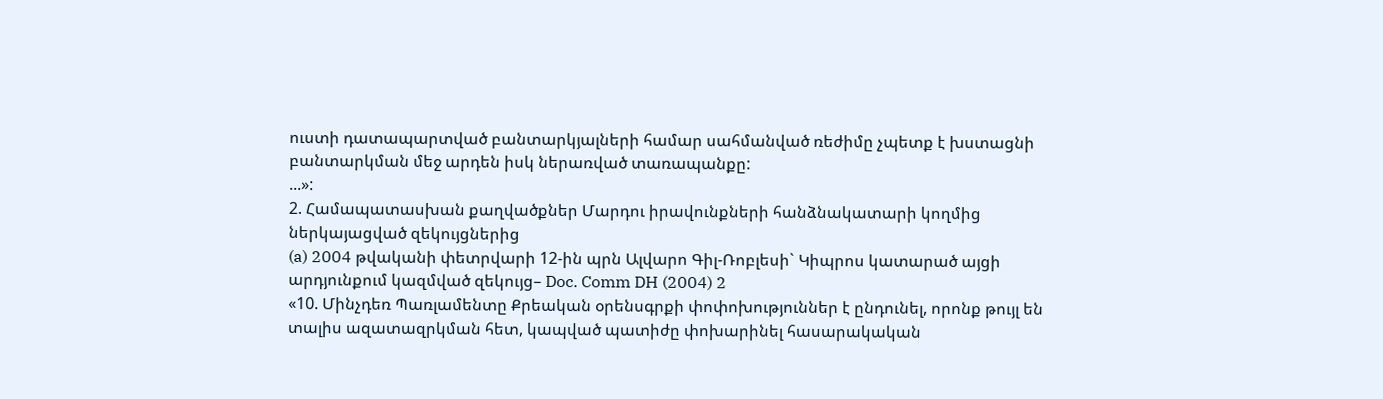ուստի դատապարտված բանտարկյալների համար սահմանված ռեժիմը չպետք է խստացնի բանտարկման մեջ արդեն իսկ ներառված տառապանքը:
...»:
2. Համապատասխան քաղվածքներ Մարդու իրավունքների հանձնակատարի կողմից ներկայացված զեկույցներից
(a) 2004 թվականի փետրվարի 12-ին պրն Ալվարո Գիլ-Ռոբլեսի` Կիպրոս կատարած այցի արդյունքում կազմված զեկույց– Doc. Comm DH (2004) 2
«10. Մինչդեռ Պառլամենտը Քրեական օրենսգրքի փոփոխություններ է ընդունել, որոնք թույլ են տալիս ազատազրկման հետ, կապված պատիժը փոխարինել հասարակական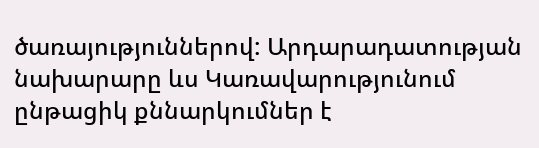ծառայություններով: Արդարադատության նախարարը ևս Կառավարությունում ընթացիկ քննարկումներ է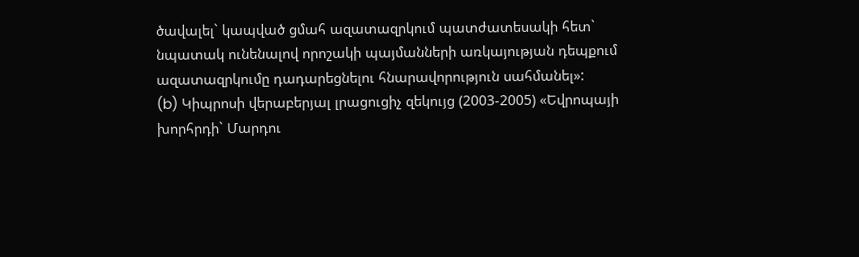ծավալել` կապված ցմահ ազատազրկում պատժատեսակի հետ` նպատակ ունենալով որոշակի պայմանների առկայության դեպքում ազատազրկումը դադարեցնելու հնարավորություն սահմանել»:
(b) Կիպրոսի վերաբերյալ լրացուցիչ զեկույց (2003-2005) «Եվրոպայի խորհրդի` Մարդու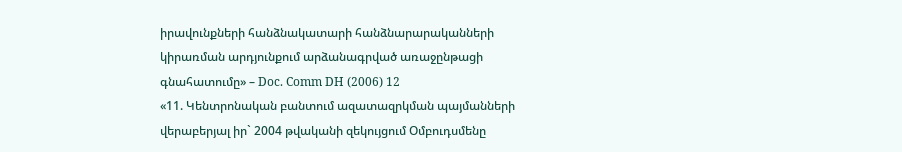իրավունքների հանձնակատարի հանձնարարականների կիրառման արդյունքում արձանագրված առաջընթացի գնահատումը» – Doc. Comm DH (2006) 12
«11. Կենտրոնական բանտում ազատազրկման պայմանների վերաբերյալ իր` 2004 թվականի զեկույցում Օմբուդսմենը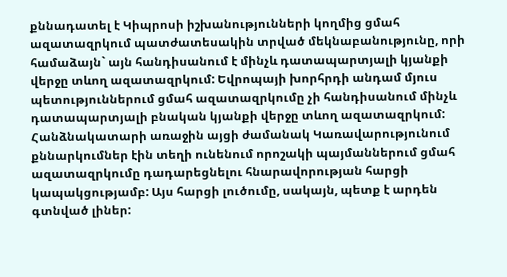քննադատել է Կիպրոսի իշխանությունների կողմից ցմահ ազատազրկում պատժատեսակին տրված մեկնաբանությունը, որի համաձայն` այն հանդիսանում է մինչև դատապարտյալի կյանքի վերջը տևող ազատազրկում: Եվրոպայի խորհրդի անդամ մյուս պետություններում ցմահ ազատազրկումը չի հանդիսանում մինչև դատապարտյալի բնական կյանքի վերջը տևող ազատազրկում: Հանձնակատարի առաջին այցի ժամանակ Կառավարությունում քննարկումներ էին տեղի ունենում որոշակի պայմաններում ցմահ ազատազրկումը դադարեցնելու հնարավորության հարցի կապակցությամբ: Այս հարցի լուծումը, սակայն, պետք է արդեն գտնված լիներ: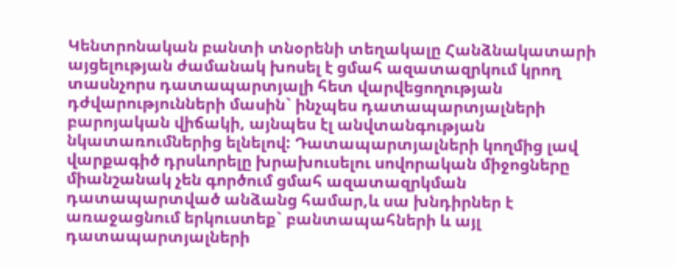Կենտրոնական բանտի տնօրենի տեղակալը Հանձնակատարի այցելության ժամանակ խոսել է ցմահ ազատազրկում կրող տասնչորս դատապարտյալի հետ վարվեցողության դժվարությունների մասին` ինչպես դատապարտյալների բարոյական վիճակի, այնպես էլ անվտանգության նկատառումներից ելնելով: Դատապարտյալների կողմից լավ վարքագիծ դրսևորելը խրախուսելու սովորական միջոցները միանշանակ չեն գործում ցմահ ազատազրկման դատապարտված անձանց համար,և սա խնդիրներ է առաջացնում երկուստեք` բանտապահների և այլ դատապարտյալների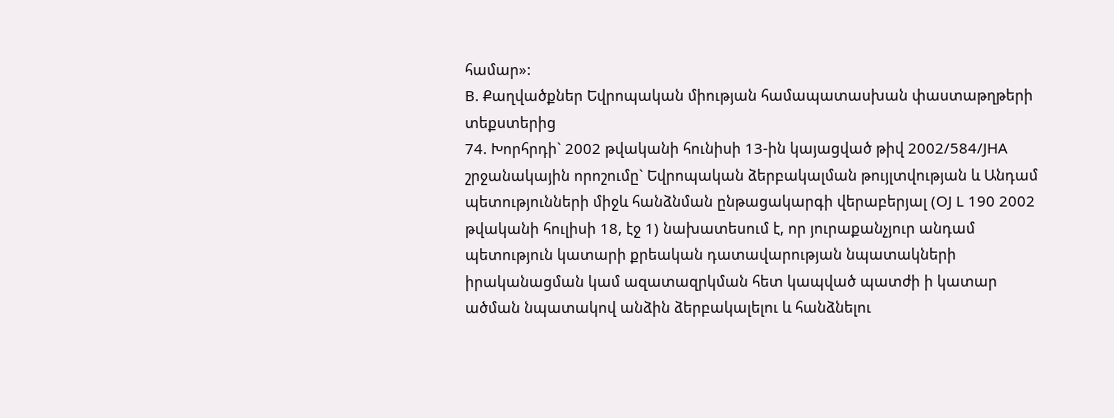համար»:
B. Քաղվածքներ Եվրոպական միության համապատասխան փաստաթղթերի տեքստերից
74. Խորհրդի` 2002 թվականի հունիսի 13-ին կայացված թիվ 2002/584/JHA շրջանակային որոշումը` Եվրոպական ձերբակալման թույլտվության և Անդամ պետությունների միջև հանձնման ընթացակարգի վերաբերյալ (OJ L 190 2002 թվականի հուլիսի 18, էջ 1) նախատեսում է, որ յուրաքանչյուր անդամ պետություն կատարի քրեական դատավարության նպատակների իրականացման կամ ազատազրկման հետ կապված պատժի ի կատար ածման նպատակով անձին ձերբակալելու և հանձնելու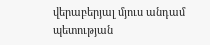վերաբերյալ մյուս անդամ պետության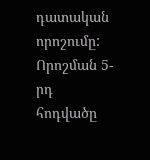դատական որոշումը: Որոշման 5-րդ հոդվածը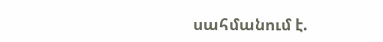սահմանում է.